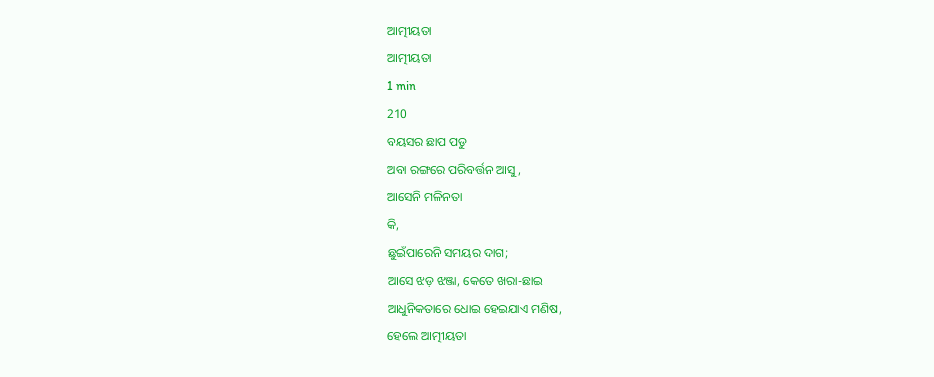ଆତ୍ମୀୟତା
ଆତ୍ମୀୟତା
1 min
210
ବୟସର ଛାପ ପଡୁ
ଅବା ରଙ୍ଗରେ ପରିବର୍ତ୍ତନ ଆସୁ,
ଆସେନି ମଳିନତା
କି,
ଛୁଇଁପାରେନି ସମୟର ଦାଗ;
ଆସେ ଝଡ଼ ଝଞ୍ଜା, କେତେ ଖରା-ଛାଇ
ଆଧୁନିକତାରେ ଧୋଇ ହେଇଯାଏ ମଣିଷ,
ହେଲେ ଆତ୍ମୀୟତା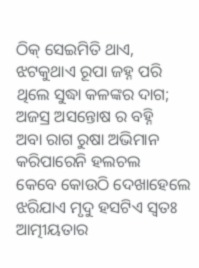ଠିକ୍ ସେଇମିତି ଥାଏ,
ଝଟକୁଥାଏ ରୂପା ଜହ୍ନ ପରି
ଥିଲେ ସୁଦ୍ଧା କଳଙ୍କର ଦାଗ;
ଅଜସ୍ର ଅସନ୍ତୋଷ ର ବହ୍ନି
ଅବା ରାଗ ରୁଷା ଅଭିମାନ
କରିପାରେନି ହଲଚଲ
କେବେ କୋଉଠି ଦେଖାହେଲେ
ଝରିଯାଏ ମୃଦୁ ହସଟିଏ ସ୍ବତଃ
ଆତ୍ମୀୟତାର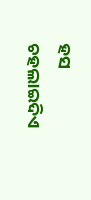ହସ
ଚହଲାଇଦିଏ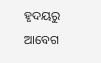ହୃଦୟରୁ ଆବେଗ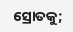ସ୍ରୋତକୁ;